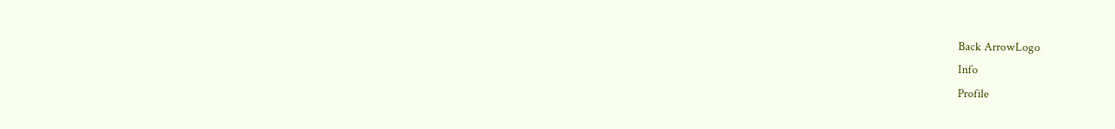Back ArrowLogo
Info
Profile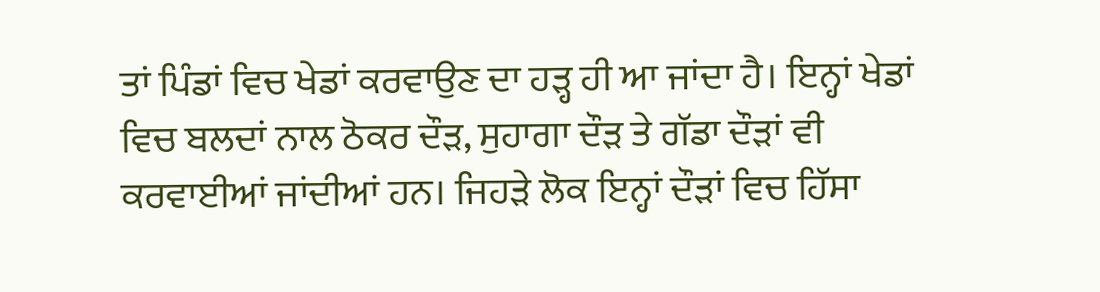ਤਾਂ ਪਿੰਡਾਂ ਵਿਚ ਖੇਡਾਂ ਕਰਵਾਉਣ ਦਾ ਹੜ੍ਹ ਹੀ ਆ ਜਾਂਦਾ ਹੈ। ਇਨ੍ਹਾਂ ਖੇਡਾਂ ਵਿਚ ਬਲਦਾਂ ਨਾਲ ਠੋਕਰ ਦੌੜ, ਸੁਹਾਗਾ ਦੌੜ ਤੇ ਗੱਡਾ ਦੌੜਾਂ ਵੀ ਕਰਵਾਈਆਂ ਜਾਂਦੀਆਂ ਹਨ। ਜਿਹੜੇ ਲੋਕ ਇਨ੍ਹਾਂ ਦੌੜਾਂ ਵਿਚ ਹਿੱਸਾ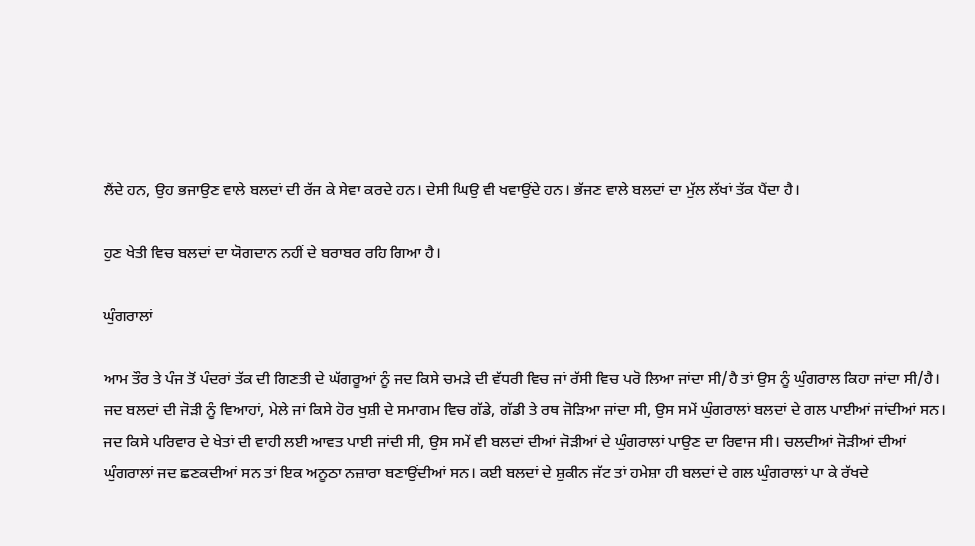ਲੈਂਦੇ ਹਨ, ਉਹ ਭਜਾਉਣ ਵਾਲੇ ਬਲਦਾਂ ਦੀ ਰੱਜ ਕੇ ਸੇਵਾ ਕਰਦੇ ਹਨ। ਦੇਸੀ ਘਿਉ ਵੀ ਖਵਾਉਂਦੇ ਹਨ। ਭੱਜਣ ਵਾਲੇ ਬਲਦਾਂ ਦਾ ਮੁੱਲ ਲੱਖਾਂ ਤੱਕ ਪੈਂਦਾ ਹੈ।

ਹੁਣ ਖੇਤੀ ਵਿਚ ਬਲਦਾਂ ਦਾ ਯੋਗਦਾਨ ਨਹੀਂ ਦੇ ਬਰਾਬਰ ਰਹਿ ਗਿਆ ਹੈ।

ਘੁੰਗਰਾਲਾਂ

ਆਮ ਤੌਰ ਤੇ ਪੰਜ ਤੋਂ ਪੰਦਰਾਂ ਤੱਕ ਦੀ ਗਿਣਤੀ ਦੇ ਘੱਗਰੂਆਂ ਨੂੰ ਜਦ ਕਿਸੇ ਚਮੜੇ ਦੀ ਵੱਧਰੀ ਵਿਚ ਜਾਂ ਰੱਸੀ ਵਿਚ ਪਰੋ ਲਿਆ ਜਾਂਦਾ ਸੀ/ਹੈ ਤਾਂ ਉਸ ਨੂੰ ਘੁੰਗਰਾਲ ਕਿਹਾ ਜਾਂਦਾ ਸੀ/ਹੈ। ਜਦ ਬਲਦਾਂ ਦੀ ਜੋੜੀ ਨੂੰ ਵਿਆਹਾਂ, ਮੇਲੇ ਜਾਂ ਕਿਸੇ ਹੋਰ ਖੁਸ਼ੀ ਦੇ ਸਮਾਗਮ ਵਿਚ ਗੱਡੇ, ਗੱਡੀ ਤੇ ਰਥ ਜੋੜਿਆ ਜਾਂਦਾ ਸੀ, ਉਸ ਸਮੇਂ ਘੁੰਗਰਾਲਾਂ ਬਲਦਾਂ ਦੇ ਗਲ ਪਾਈਆਂ ਜਾਂਦੀਆਂ ਸਨ। ਜਦ ਕਿਸੇ ਪਰਿਵਾਰ ਦੇ ਖੇਤਾਂ ਦੀ ਵਾਹੀ ਲਈ ਆਵਤ ਪਾਈ ਜਾਂਦੀ ਸੀ, ਉਸ ਸਮੇਂ ਵੀ ਬਲਦਾਂ ਦੀਆਂ ਜੋੜੀਆਂ ਦੇ ਘੁੰਗਰਾਲਾਂ ਪਾਉਣ ਦਾ ਰਿਵਾਜ ਸੀ। ਚਲਦੀਆਂ ਜੋੜੀਆਂ ਦੀਆਂ ਘੁੰਗਰਾਲਾਂ ਜਦ ਛਣਕਦੀਆਂ ਸਨ ਤਾਂ ਇਕ ਅਨੂਠਾ ਨਜ਼ਾਰਾ ਬਣਾਉਂਦੀਆਂ ਸਨ। ਕਈ ਬਲਦਾਂ ਦੇ ਸ਼ੁਕੀਨ ਜੱਟ ਤਾਂ ਹਮੇਸ਼ਾ ਹੀ ਬਲਦਾਂ ਦੇ ਗਲ ਘੁੰਗਰਾਲਾਂ ਪਾ ਕੇ ਰੱਖਦੇ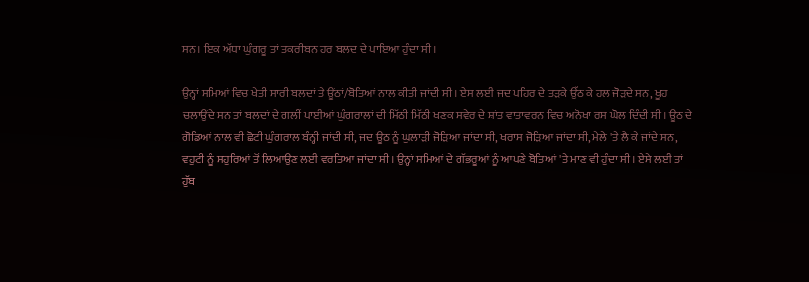ਸਨ। ਇਕ ਅੱਧਾ ਘੁੰਗਰੂ ਤਾਂ ਤਕਰੀਬਨ ਹਰ ਬਲਦ ਦੇ ਪਾਇਆ ਹੁੰਦਾ ਸੀ।

ਉਨ੍ਹਾਂ ਸਮਿਆਂ ਵਿਚ ਖੇਤੀ ਸਾਰੀ ਬਲਦਾਂ ਤੇ ਊਂਠਾਂ/ਬੋਤਿਆਂ ਨਾਲ ਕੀਤੀ ਜਾਂਦੀ ਸੀ। ਏਸ ਲਈ ਜਦ ਪਹਿਰ ਦੇ ਤੜਕੇ ਉੱਠ ਕੇ ਹਲ ਜੋੜਦੇ ਸਨ, ਖੂਹ ਚਲਾਉਂਦੇ ਸਨ ਤਾਂ ਬਲਦਾਂ ਦੇ ਗਲੀਂ ਪਾਈਆਂ ਘੁੰਗਰਾਲਾਂ ਦੀ ਮਿੱਠੀ ਮਿੱਠੀ ਖਣਕ ਸਵੇਰ ਦੇ ਸ਼ਾਂਤ ਵਾਤਾਵਰਨ ਵਿਚ ਅਨੋਖਾ ਰਸ ਘੋਲ ਦਿੰਦੀ ਸੀ। ਊਠ ਦੇ ਗੋਡਿਆਂ ਨਾਲ ਵੀ ਛੋਟੀ ਘੁੰਗਰਾਲ ਬੰਨ੍ਹੀ ਜਾਂਦੀ ਸੀ, ਜਦ ਊਠ ਨੂੰ ਘੁਲਾੜੀ ਜੋੜਿਆ ਜਾਂਦਾ ਸੀ, ਖਰਾਸ ਜੋੜਿਆ ਜਾਂਦਾ ਸੀ, ਮੇਲੇ 'ਤੇ ਲੈ ਕੇ ਜਾਂਦੇ ਸਨ, ਵਹੁਟੀ ਨੂੰ ਸਹੁਰਿਆਂ ਤੋਂ ਲਿਆਉਣ ਲਈ ਵਰਤਿਆ ਜਾਂਦਾ ਸੀ। ਉਨ੍ਹਾਂ ਸਮਿਆਂ ਦੇ ਗੱਭਰੂਆਂ ਨੂੰ ਆਪਣੇ ਬੋਤਿਆਂ 'ਤੇ ਮਾਣ ਵੀ ਹੁੰਦਾ ਸੀ। ਏਸੇ ਲਈ ਤਾਂ ਹੁੱਬ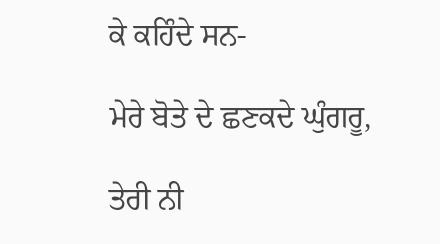ਕੇ ਕਹਿੰਦੇ ਸਨ-

ਮੇਰੇ ਬੋਤੇ ਦੇ ਛਣਕਦੇ ਘੁੰਗਰੂ,

ਤੇਰੀ ਨੀ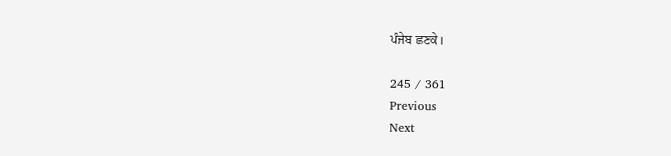ਪੰਜੇਬ ਛਣਕੇ।

245 / 361
Previous
Next